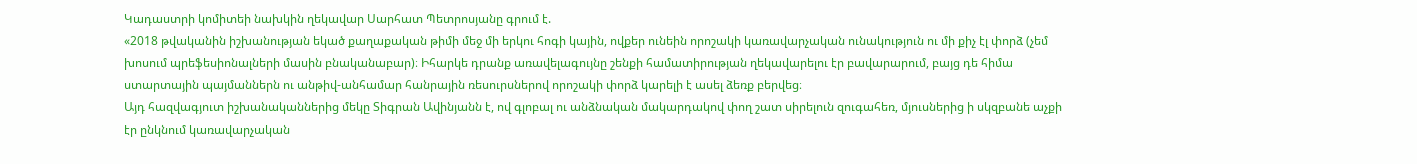Կադաստրի կոմիտեի նախկին ղեկավար Սարհատ Պետրոսյանը գրում է.
«2018 թվականին իշխանության եկած քաղաքական թիմի մեջ մի երկու հոգի կային, ովքեր ունեին որոշակի կառավարչական ունակություն ու մի քիչ էլ փորձ (չեմ խոսում պրեֆեսիոնալների մասին բնականաբար)։ Իհարկե դրանք առավելագույնը շենքի համատիրության ղեկավարելու էր բավարարում, բայց դե հիմա ստարտային պայմաններն ու անթիվ-անհամար հանրային ռեսուրսներով որոշակի փորձ կարելի է ասել ձեռք բերվեց։
Այդ հազվագյուտ իշխանականներից մեկը Տիգրան Ավինյանն է, ով գլոբալ ու անձնական մակարդակով փող շատ սիրելուն զուգահեռ, մյուսներից ի սկզբանե աչքի էր ընկնում կառավարչական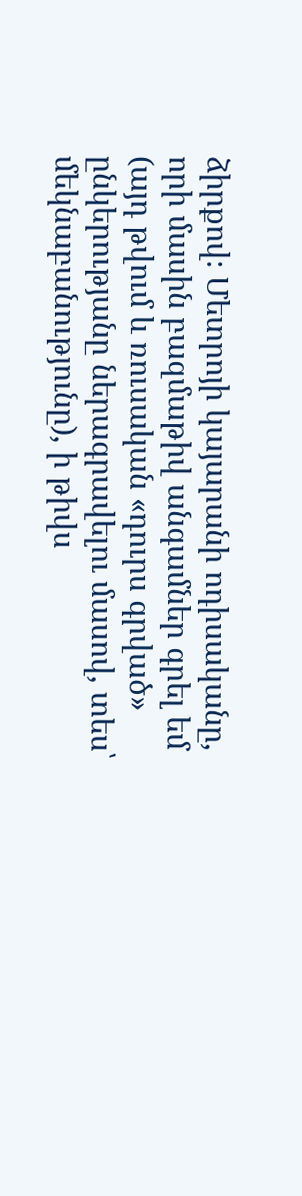ձիրքով։ Մետրոյի կայարանի ոդիսականը, որի մասին բազմաթիվ անգամներ գրել եմ (այդ թվում և ռուսական «դուրս գրված» ընկերությանը ներագրավելու մասով, տես՝ մեկնաբանությունը), ի թիվս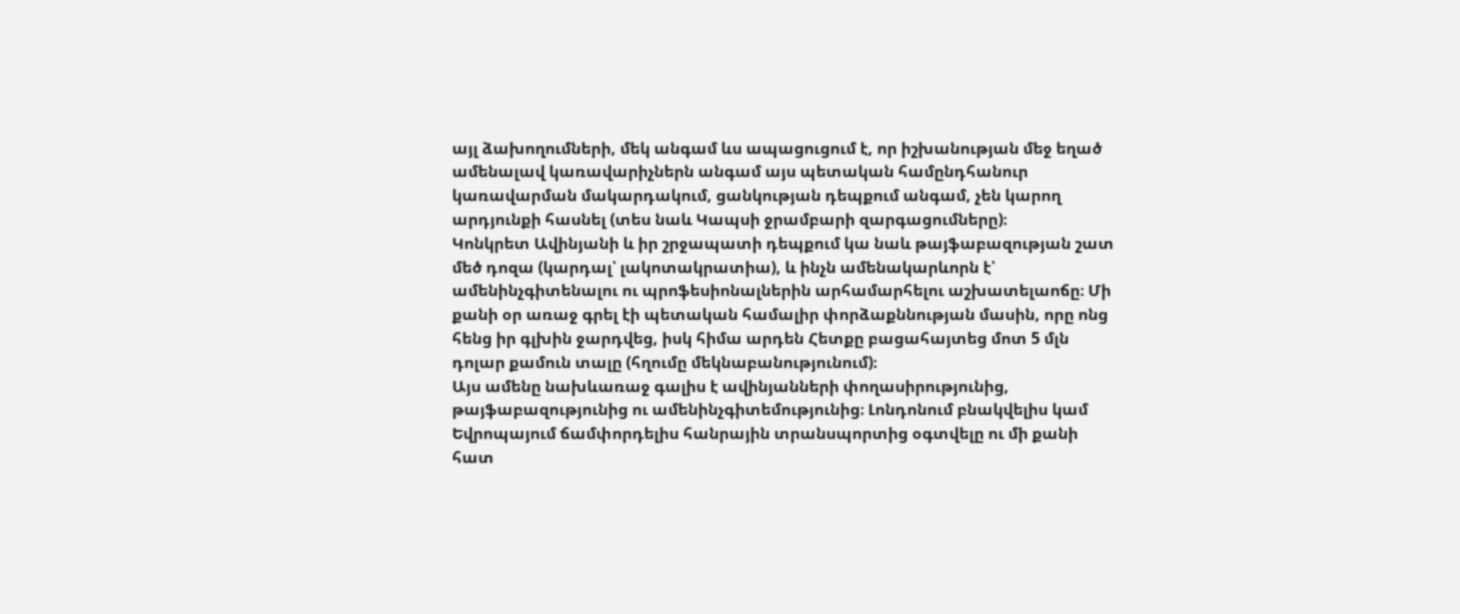այլ ձախողումների, մեկ անգամ ևս ապացուցում է, որ իշխանության մեջ եղած ամենալավ կառավարիչներն անգամ այս պետական համընդհանուր կառավարման մակարդակում, ցանկության դեպքում անգամ, չեն կարող արդյունքի հասնել (տես նաև Կապսի ջրամբարի զարգացումները)։
Կոնկրետ Ավինյանի և իր շրջապատի դեպքում կա նաև թայֆաբազության շատ մեծ դոզա (կարդալ՝ լակոտակրատիա), և ինչն ամենակարևորն է՝ ամենինչգիտենալու ու պրոֆեսիոնալներին արհամարհելու աշխատելաոճը։ Մի քանի օր առաջ գրել էի պետական համալիր փորձաքննության մասին, որը ոնց հենց իր գլխին ջարդվեց, իսկ հիմա արդեն Հետքը բացահայտեց մոտ 5 մլն դոլար քամուն տալը (հղումը մեկնաբանությունում)։
Այս ամենը նախևառաջ գալիս է ավինյանների փողասիրությունից, թայֆաբազությունից ու ամենինչգիտեմությունից։ Լոնդոնում բնակվելիս կամ Եվրոպայում ճամփորդելիս հանրային տրանսպորտից օգտվելը ու մի քանի հատ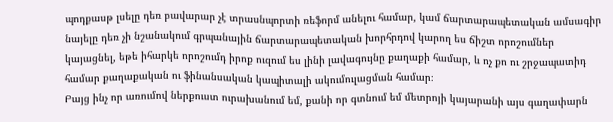պոդքասթ լսելը դեռ բավարար չէ տրասնպորտի ռեֆորմ անելու համար, կամ ճարտարապետական ամսագիր նայելը դեռ չի նշանակում գրպանային ճարտարապետական խորհրդով կարող ես ճիշտ որոշումներ կայացնել, եթե իհարկե որոշումդ իրոք ուզում ես լինի լավագույնը քաղաքի համար, և ոչ քո ու շրջապատիդ համար քաղաքական ու ֆինանսական կապիտալի ակումուլացման համար։
Բայց ինչ որ առումով ներքուստ ուրախանում եմ, քանի որ գտնում եմ մետրոյի կայարանի այս գաղափարն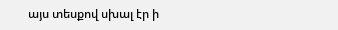այս տեսքով սխալ էր ի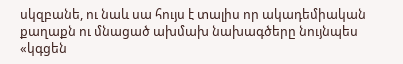սկզբանե, ու նաև սա հույս է տալիս որ ակադեմիական քաղաքն ու մնացած ախմախ նախագծերը նույնպես «կգցեն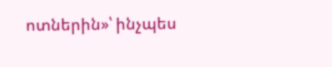ոտներին»՝ ինչպես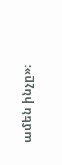ամեն ինչը»։